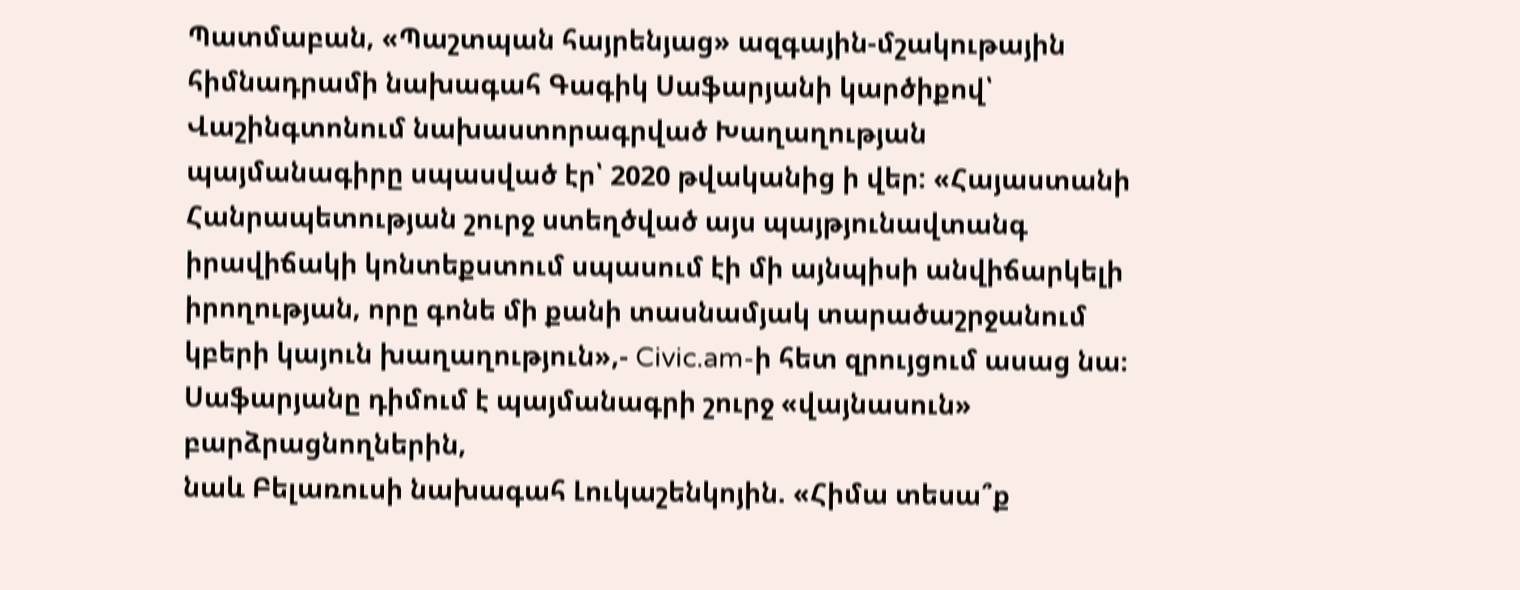Պատմաբան, «Պաշտպան հայրենյաց» ազգային-մշակութային հիմնադրամի նախագահ Գագիկ Սաֆարյանի կարծիքով՝ Վաշինգտոնում նախաստորագրված Խաղաղության պայմանագիրը սպասված էր՝ 2020 թվականից ի վեր: «Հայաստանի Հանրապետության շուրջ ստեղծված այս պայթյունավտանգ իրավիճակի կոնտեքստում սպասում էի մի այնպիսի անվիճարկելի իրողության, որը գոնե մի քանի տասնամյակ տարածաշրջանում կբերի կայուն խաղաղություն»,- Civic.am-ի հետ զրույցում ասաց նա։
Սաֆարյանը դիմում է պայմանագրի շուրջ «վայնասուն» բարձրացնողներին,
նաև Բելառուսի նախագահ Լուկաշենկոյին. «Հիմա տեսա՞ք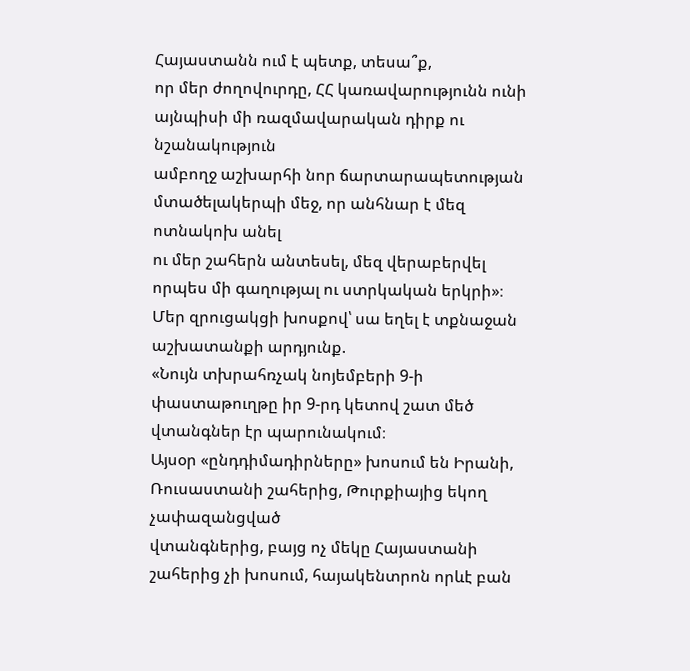Հայաստանն ում է պետք, տեսա՞ք,
որ մեր ժողովուրդը, ՀՀ կառավարությունն ունի այնպիսի մի ռազմավարական դիրք ու նշանակություն
ամբողջ աշխարհի նոր ճարտարապետության մտածելակերպի մեջ, որ անհնար է մեզ ոտնակոխ անել
ու մեր շահերն անտեսել, մեզ վերաբերվել որպես մի գաղությալ ու ստրկական երկրի»։
Մեր զրուցակցի խոսքով՝ սա եղել է տքնաջան աշխատանքի արդյունք.
«Նույն տխրահռչակ նոյեմբերի 9-ի փաստաթուղթը իր 9-րդ կետով շատ մեծ վտանգներ էր պարունակում։
Այսօր «ընդդիմադիրները» խոսում են Իրանի, Ռուսաստանի շահերից, Թուրքիայից եկող չափազանցված
վտանգներից, բայց ոչ մեկը Հայաստանի շահերից չի խոսում, հայակենտրոն որևէ բան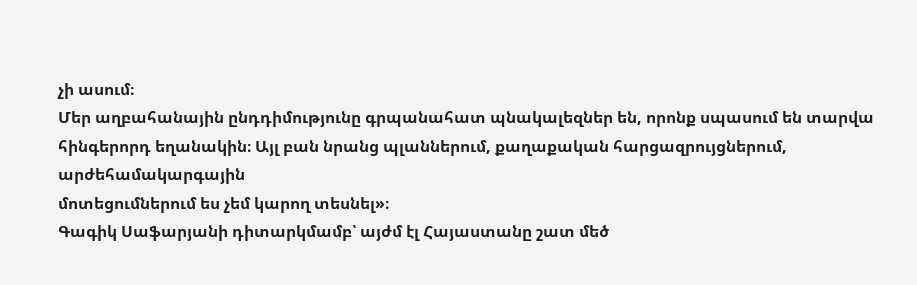չի ասում։
Մեր աղբահանային ընդդիմությունը գրպանահատ պնակալեզներ են, որոնք սպասում են տարվա
հինգերորդ եղանակին։ Այլ բան նրանց պլաններում, քաղաքական հարցազրույցներում, արժեհամակարգային
մոտեցումներում ես չեմ կարող տեսնել»։
Գագիկ Սաֆարյանի դիտարկմամբ՝ այժմ էլ Հայաստանը շատ մեծ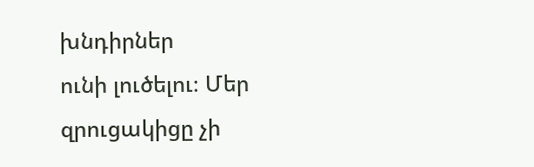խնդիրներ
ունի լուծելու։ Մեր զրուցակիցը չի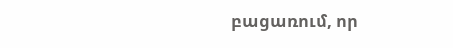բացառում, որ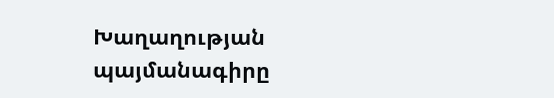Խաղաղության պայմանագիրը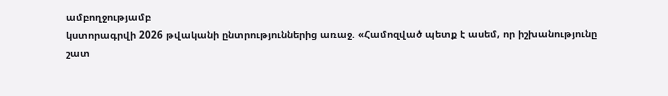ամբողջությամբ
կստորագրվի 2026 թվականի ընտրություններից առաջ. «Համոզված պետք է ասեմ, որ իշխանությունը
շատ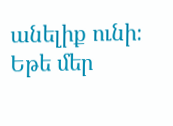անելիք ունի։ Եթե մեր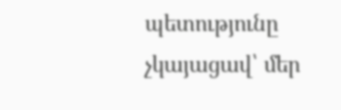պետությունը չկայացավ՝ մեր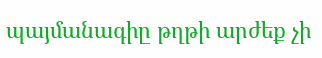պայմանագիը թղթի արժեք չի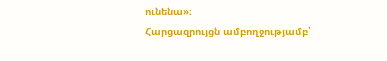ունենա»։
Հարցազրույցն ամբողջությամբ՝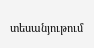տեսանյութում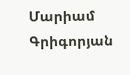Մարիամ Գրիգորյան